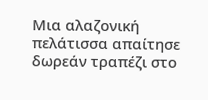Μια αλαζονική πελάτισσα απαίτησε δωρεάν τραπέζι στο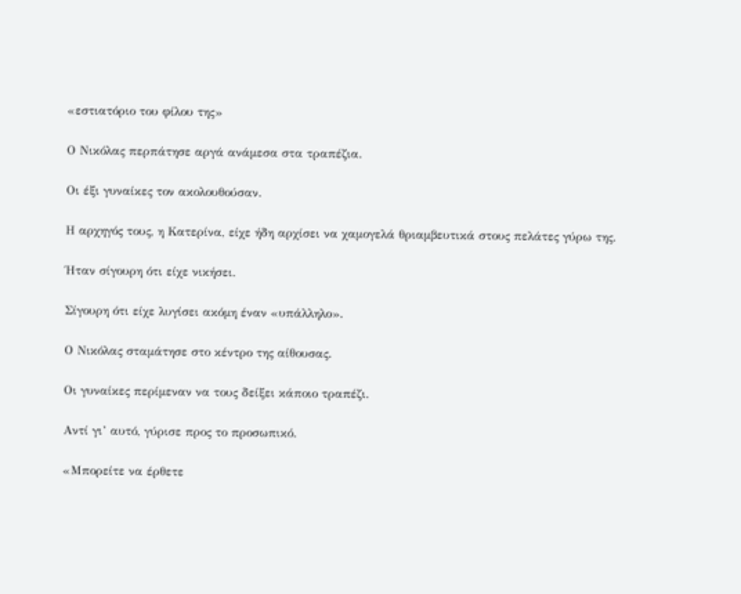«εστιατόριο του φίλου της»

Ο Νικόλας περπάτησε αργά ανάμεσα στα τραπέζια.

Οι έξι γυναίκες τον ακολουθούσαν.

Η αρχηγός τους, η Κατερίνα, είχε ήδη αρχίσει να χαμογελά θριαμβευτικά στους πελάτες γύρω της.

Ήταν σίγουρη ότι είχε νικήσει.

Σίγουρη ότι είχε λυγίσει ακόμη έναν «υπάλληλο».

Ο Νικόλας σταμάτησε στο κέντρο της αίθουσας.

Οι γυναίκες περίμεναν να τους δείξει κάποιο τραπέζι.

Αντί γι’ αυτό, γύρισε προς το προσωπικό.

«Μπορείτε να έρθετε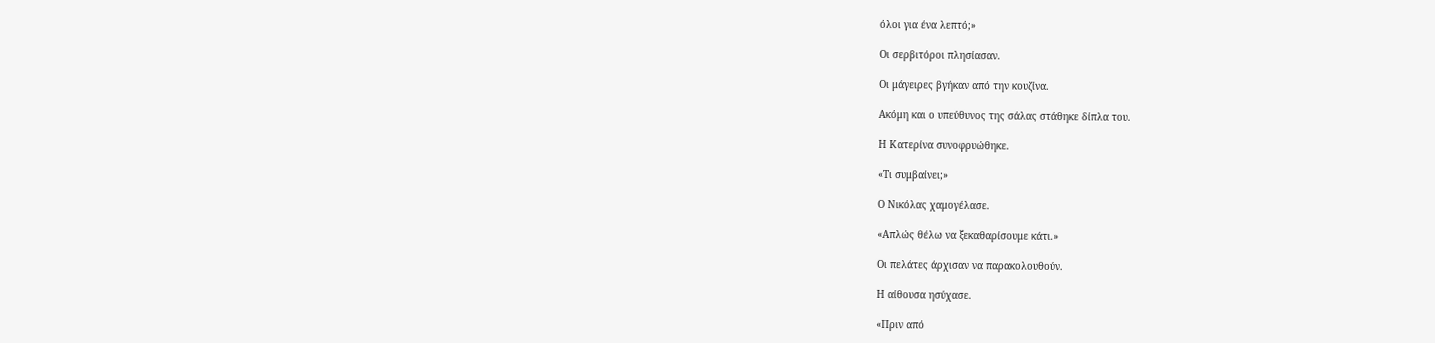όλοι για ένα λεπτό;»

Οι σερβιτόροι πλησίασαν.

Οι μάγειρες βγήκαν από την κουζίνα.

Ακόμη και ο υπεύθυνος της σάλας στάθηκε δίπλα του.

Η Κατερίνα συνοφρυώθηκε.

«Τι συμβαίνει;»

Ο Νικόλας χαμογέλασε.

«Απλώς θέλω να ξεκαθαρίσουμε κάτι.»

Οι πελάτες άρχισαν να παρακολουθούν.

Η αίθουσα ησύχασε.

«Πριν από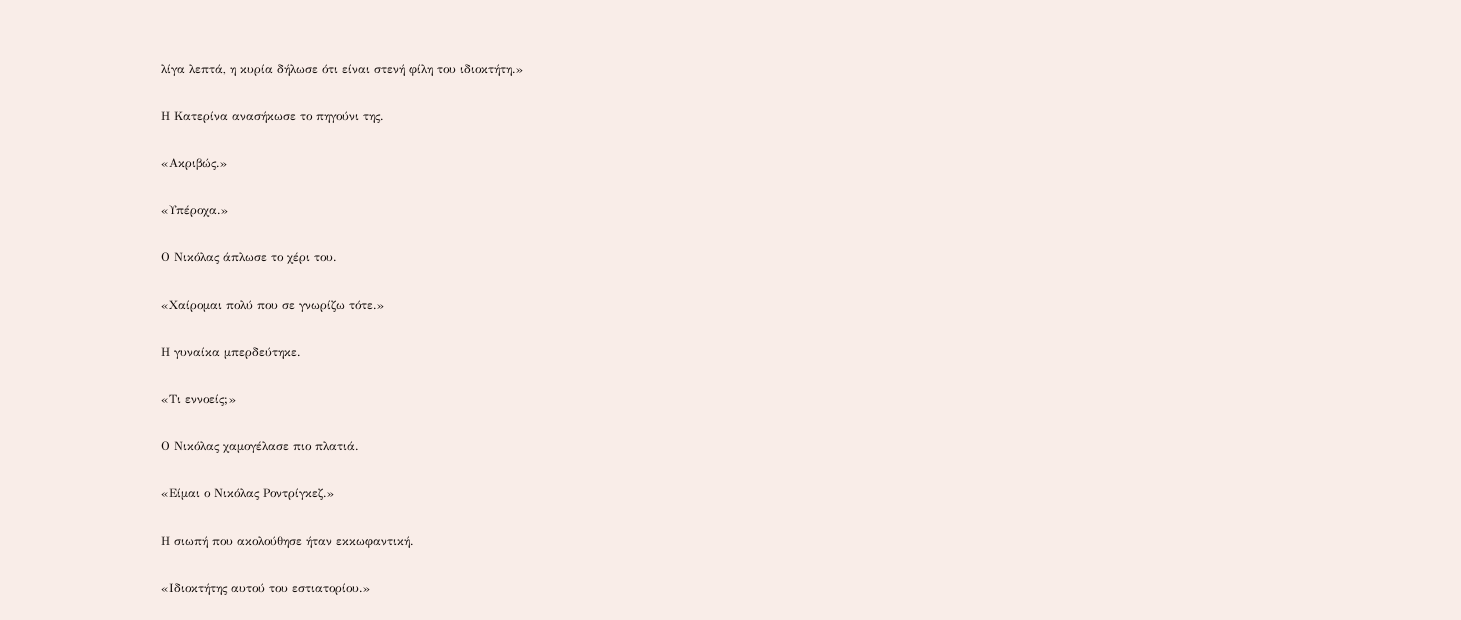λίγα λεπτά, η κυρία δήλωσε ότι είναι στενή φίλη του ιδιοκτήτη.»

Η Κατερίνα ανασήκωσε το πηγούνι της.

«Ακριβώς.»

«Υπέροχα.»

Ο Νικόλας άπλωσε το χέρι του.

«Χαίρομαι πολύ που σε γνωρίζω τότε.»

Η γυναίκα μπερδεύτηκε.

«Τι εννοείς;»

Ο Νικόλας χαμογέλασε πιο πλατιά.

«Είμαι ο Νικόλας Ροντρίγκεζ.»

Η σιωπή που ακολούθησε ήταν εκκωφαντική.

«Ιδιοκτήτης αυτού του εστιατορίου.»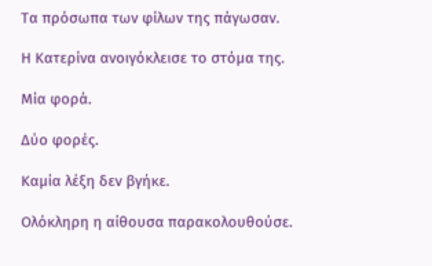Τα πρόσωπα των φίλων της πάγωσαν.

Η Κατερίνα ανοιγόκλεισε το στόμα της.

Μία φορά.

Δύο φορές.

Καμία λέξη δεν βγήκε.

Ολόκληρη η αίθουσα παρακολουθούσε.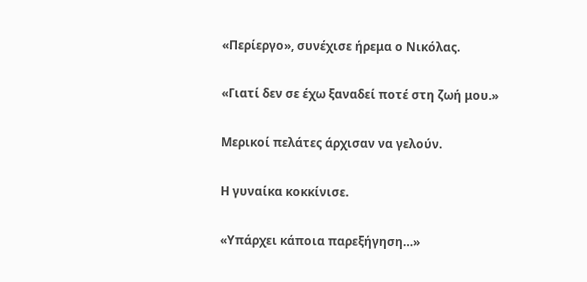«Περίεργο», συνέχισε ήρεμα ο Νικόλας.

«Γιατί δεν σε έχω ξαναδεί ποτέ στη ζωή μου.»

Μερικοί πελάτες άρχισαν να γελούν.

Η γυναίκα κοκκίνισε.

«Υπάρχει κάποια παρεξήγηση…»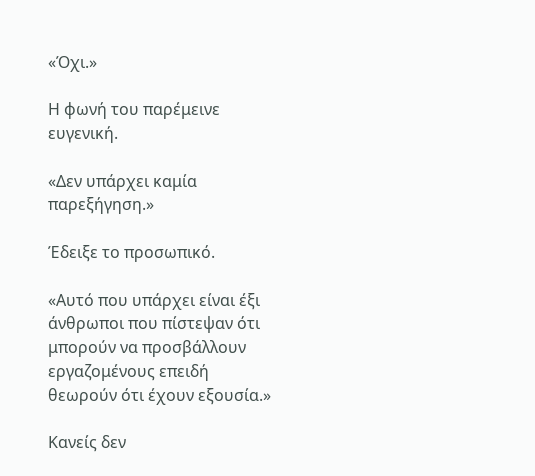«Όχι.»

Η φωνή του παρέμεινε ευγενική.

«Δεν υπάρχει καμία παρεξήγηση.»

Έδειξε το προσωπικό.

«Αυτό που υπάρχει είναι έξι άνθρωποι που πίστεψαν ότι μπορούν να προσβάλλουν εργαζομένους επειδή θεωρούν ότι έχουν εξουσία.»

Κανείς δεν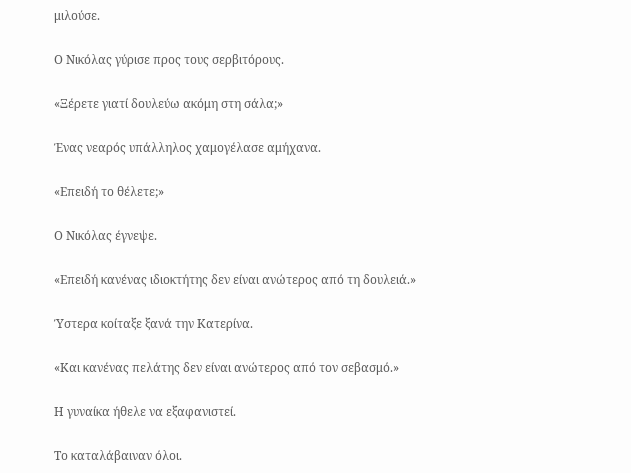μιλούσε.

Ο Νικόλας γύρισε προς τους σερβιτόρους.

«Ξέρετε γιατί δουλεύω ακόμη στη σάλα;»

Ένας νεαρός υπάλληλος χαμογέλασε αμήχανα.

«Επειδή το θέλετε;»

Ο Νικόλας έγνεψε.

«Επειδή κανένας ιδιοκτήτης δεν είναι ανώτερος από τη δουλειά.»

Ύστερα κοίταξε ξανά την Κατερίνα.

«Και κανένας πελάτης δεν είναι ανώτερος από τον σεβασμό.»

Η γυναίκα ήθελε να εξαφανιστεί.

Το καταλάβαιναν όλοι.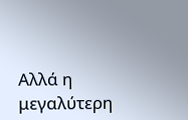Αλλά η μεγαλύτερη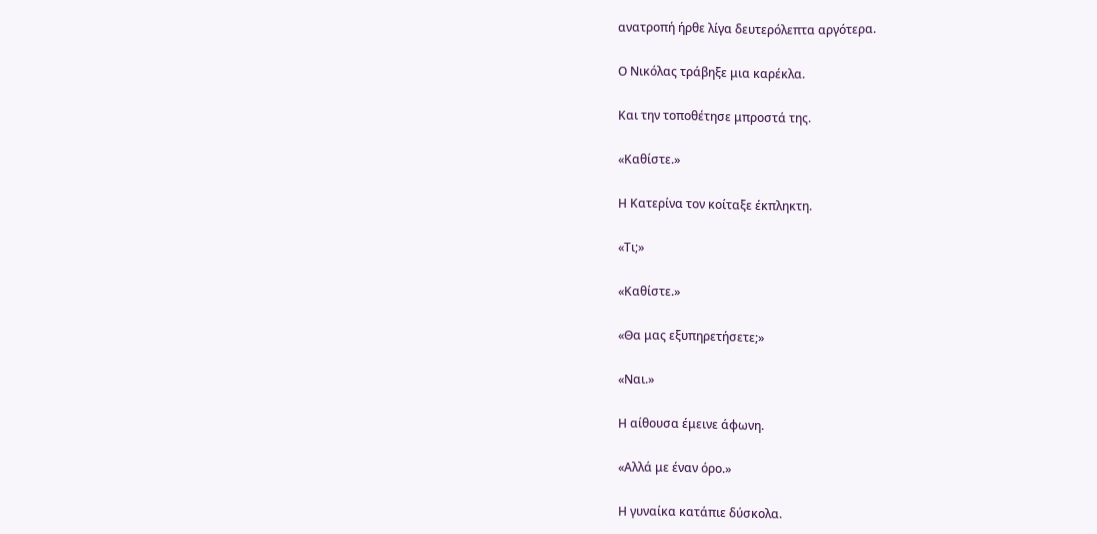ανατροπή ήρθε λίγα δευτερόλεπτα αργότερα.

Ο Νικόλας τράβηξε μια καρέκλα.

Και την τοποθέτησε μπροστά της.

«Καθίστε.»

Η Κατερίνα τον κοίταξε έκπληκτη.

«Τι;»

«Καθίστε.»

«Θα μας εξυπηρετήσετε;»

«Ναι.»

Η αίθουσα έμεινε άφωνη.

«Αλλά με έναν όρο.»

Η γυναίκα κατάπιε δύσκολα.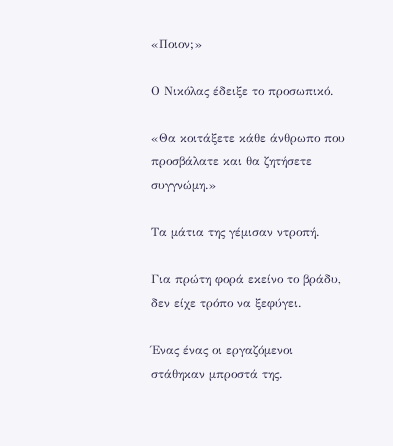«Ποιον;»

Ο Νικόλας έδειξε το προσωπικό.

«Θα κοιτάξετε κάθε άνθρωπο που προσβάλατε και θα ζητήσετε συγγνώμη.»

Τα μάτια της γέμισαν ντροπή.

Για πρώτη φορά εκείνο το βράδυ, δεν είχε τρόπο να ξεφύγει.

Ένας ένας οι εργαζόμενοι στάθηκαν μπροστά της.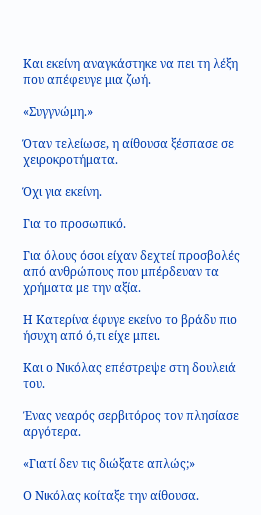Και εκείνη αναγκάστηκε να πει τη λέξη που απέφευγε μια ζωή.

«Συγγνώμη.»

Όταν τελείωσε, η αίθουσα ξέσπασε σε χειροκροτήματα.

Όχι για εκείνη.

Για το προσωπικό.

Για όλους όσοι είχαν δεχτεί προσβολές από ανθρώπους που μπέρδευαν τα χρήματα με την αξία.

Η Κατερίνα έφυγε εκείνο το βράδυ πιο ήσυχη από ό,τι είχε μπει.

Και ο Νικόλας επέστρεψε στη δουλειά του.

Ένας νεαρός σερβιτόρος τον πλησίασε αργότερα.

«Γιατί δεν τις διώξατε απλώς;»

Ο Νικόλας κοίταξε την αίθουσα.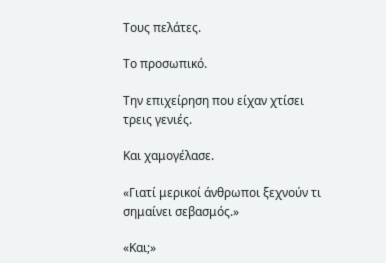Τους πελάτες.

Το προσωπικό.

Την επιχείρηση που είχαν χτίσει τρεις γενιές.

Και χαμογέλασε.

«Γιατί μερικοί άνθρωποι ξεχνούν τι σημαίνει σεβασμός.»

«Και;»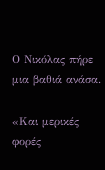Ο Νικόλας πήρε μια βαθιά ανάσα.

«Και μερικές φορές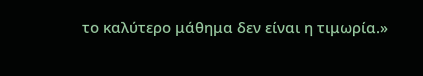το καλύτερο μάθημα δεν είναι η τιμωρία.»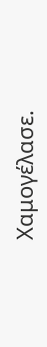Χαμογέλασε.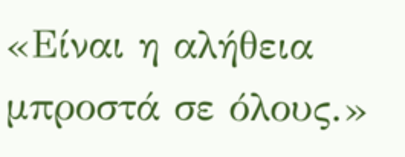«Είναι η αλήθεια μπροστά σε όλους.»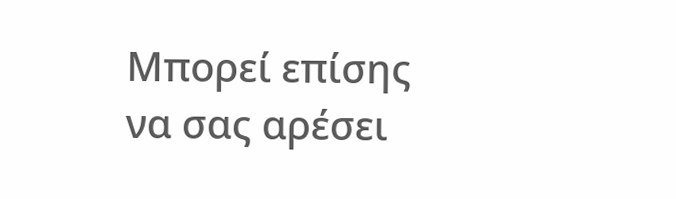Μπορεί επίσης να σας αρέσει